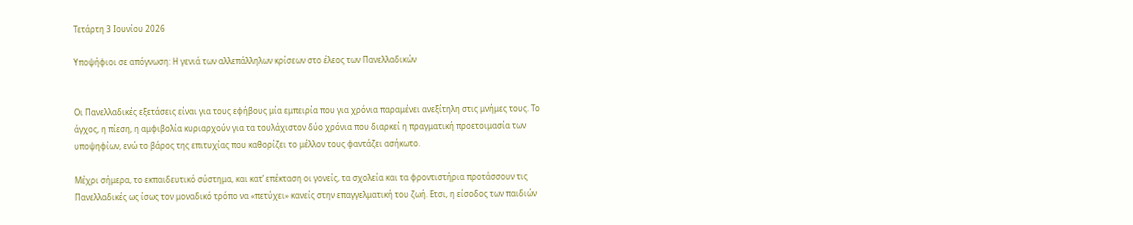Τετάρτη 3 Ιουνίου 2026

Υποψήφιοι σε απόγνωση: Η γενιά των αλλεπάλληλων κρίσεων στο έλεος των Πανελλαδικών


Οι Πανελλαδικές εξετάσεις είναι για τους εφήβους μία εμπειρία που για χρόνια παραμένει ανεξίτηλη στις μνήμες τους. Το άγχος, η πίεση, η αμφιβολία κυριαρχούν για τα τουλάχιστον δύο χρόνια που διαρκεί η πραγματική προετοιμασία των υποψηφίων, ενώ το βάρος της επιτυχίας που καθορίζει το μέλλον τους φαντάζει ασήκωτο.

Μέχρι σήμερα, το εκπαιδευτικό σύστημα, και κατ’ επέκταση οι γονείς, τα σχολεία και τα φροντιστήρια προτάσσουν τις Πανελλαδικές ως ίσως τον μοναδικό τρόπο να «πετύχει» κανείς στην επαγγελματική του ζωή. Ετσι, η είσοδος των παιδιών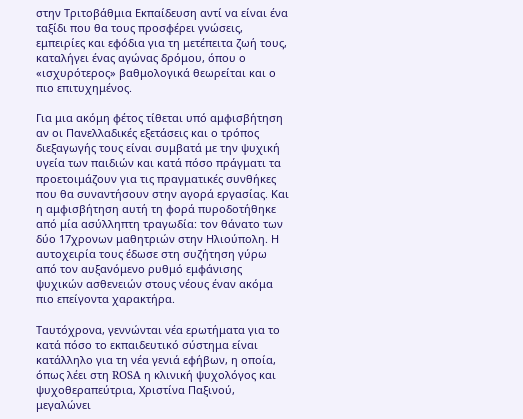στην Τριτοβάθμια Εκπαίδευση αντί να είναι ένα ταξίδι που θα τους προσφέρει γνώσεις, εμπειρίες και εφόδια για τη μετέπειτα ζωή τους, καταλήγει ένας αγώνας δρόμου, όπου ο «ισχυρότερος» βαθμολογικά θεωρείται και ο πιο επιτυχημένος.

Για μια ακόμη φέτος τίθεται υπό αμφισβήτηση αν οι Πανελλαδικές εξετάσεις και ο τρόπος διεξαγωγής τους είναι συμβατά με την ψυχική υγεία των παιδιών και κατά πόσο πράγματι τα προετοιμάζουν για τις πραγματικές συνθήκες που θα συναντήσουν στην αγορά εργασίας. Και η αμφισβήτηση αυτή τη φορά πυροδοτήθηκε από μία ασύλληπτη τραγωδία: τον θάνατο των δύο 17χρονων μαθητριών στην Ηλιούπολη. Η αυτοχειρία τους έδωσε στη συζήτηση γύρω από τον αυξανόμενο ρυθμό εμφάνισης ψυχικών ασθενειών στους νέους έναν ακόμα πιο επείγοντα χαρακτήρα.

Ταυτόχρονα, γεννώνται νέα ερωτήματα για το κατά πόσο το εκπαιδευτικό σύστημα είναι κατάλληλο για τη νέα γενιά εφήβων, η οποία, όπως λέει στη ROSA η κλινική ψυχολόγος και ψυχοθεραπεύτρια, Χριστίνα Παξινού, μεγαλώνει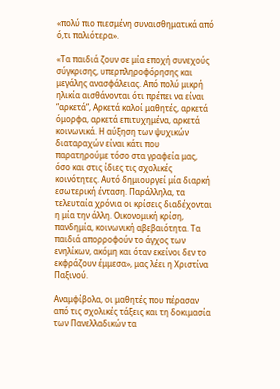«πολύ πιο πιεσμένη συναισθηματικά από ό,τι παλιότερα».

«Τα παιδιά ζουν σε μία εποχή συνεχούς σύγκρισης, υπερπληροφόρησης και μεγάλης ανασφάλειας. Από πολύ μικρή ηλικία αισθάνονται ότι πρέπει να είναι “αρκετά”, Αρκετά καλοί μαθητές, αρκετά όμορφα, αρκετά επιτυχημένα, αρκετά κοινωνικά. Η αύξηση των ψυχικών διαταραχών είναι κάτι που παρατηρούμε τόσο στα γραφεία μας, όσο και στις ίδιες τις σχολικές κοινότητες. Αυτό δημιουργεί μία διαρκή εσωτερική ένταση. Παράλληλα, τα τελευταία χρόνια οι κρίσεις διαδέχονται η μία την άλλη. Οικονομική κρίση, πανδημία, κοινωνική αβεβαιότητα. Τα παιδιά απορροφούν το άγχος των ενηλίκων, ακόμη και όταν εκείνοι δεν το εκφράζουν έμμεσα», μας λέει η Χριστίνα Παξινού.

Αναμφίβολα, οι μαθητές που πέρασαν από τις σχολικές τάξεις και τη δοκιμασία των Πανελλαδικών τα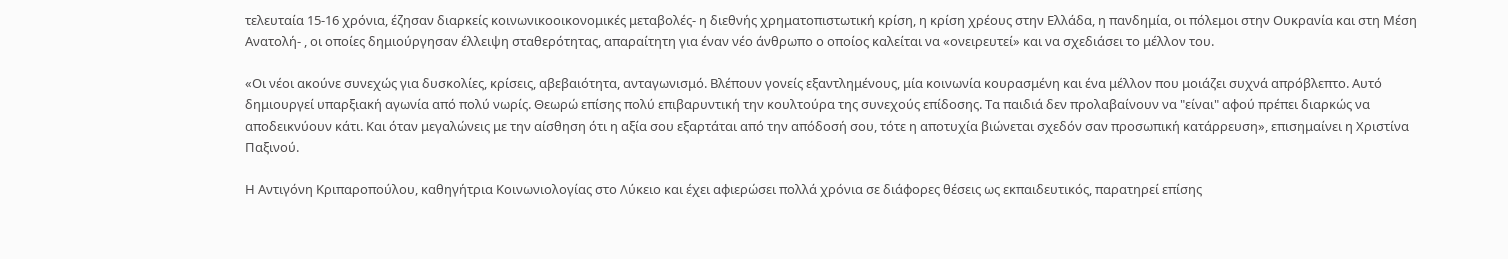τελευταία 15-16 χρόνια, έζησαν διαρκείς κοινωνικοοικονομικές μεταβολές- η διεθνής χρηματοπιστωτική κρίση, η κρίση χρέους στην Ελλάδα, η πανδημία, οι πόλεμοι στην Ουκρανία και στη Μέση Ανατολή- , οι οποίες δημιούργησαν έλλειψη σταθερότητας, απαραίτητη για έναν νέο άνθρωπο ο οποίος καλείται να «ονειρευτεί» και να σχεδιάσει το μέλλον του.

«Οι νέοι ακούνε συνεχώς για δυσκολίες, κρίσεις, αβεβαιότητα, ανταγωνισμό. Βλέπουν γονείς εξαντλημένους, μία κοινωνία κουρασμένη και ένα μέλλον που μοιάζει συχνά απρόβλεπτο. Αυτό δημιουργεί υπαρξιακή αγωνία από πολύ νωρίς. Θεωρώ επίσης πολύ επιβαρυντική την κουλτούρα της συνεχούς επίδοσης. Τα παιδιά δεν προλαβαίνουν να "είναι" αφού πρέπει διαρκώς να αποδεικνύουν κάτι. Και όταν μεγαλώνεις με την αίσθηση ότι η αξία σου εξαρτάται από την απόδοσή σου, τότε η αποτυχία βιώνεται σχεδόν σαν προσωπική κατάρρευση», επισημαίνει η Χριστίνα Παξινού.

Η Αντιγόνη Κριπαροπούλου, καθηγήτρια Κοινωνιολογίας στο Λύκειο και έχει αφιερώσει πολλά χρόνια σε διάφορες θέσεις ως εκπαιδευτικός, παρατηρεί επίσης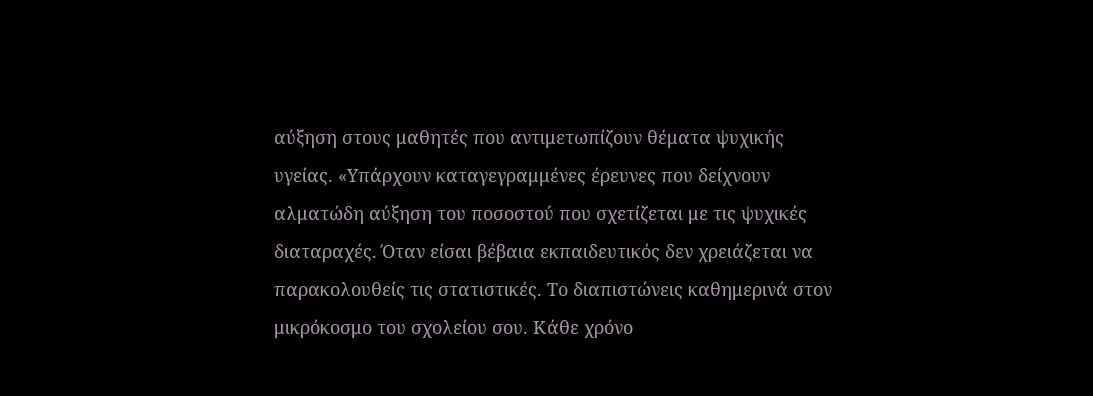αύξηση στους μαθητές που αντιμετωπίζουν θέματα ψυχικής υγείας. «Υπάρχουν καταγεγραμμένες έρευνες που δείχνουν αλματώδη αύξηση του ποσοστού που σχετίζεται με τις ψυχικές διαταραχές. Όταν είσαι βέβαια εκπαιδευτικός δεν χρειάζεται να παρακολουθείς τις στατιστικές. Το διαπιστώνεις καθημερινά στον μικρόκοσμο του σχολείου σου. Κάθε χρόνο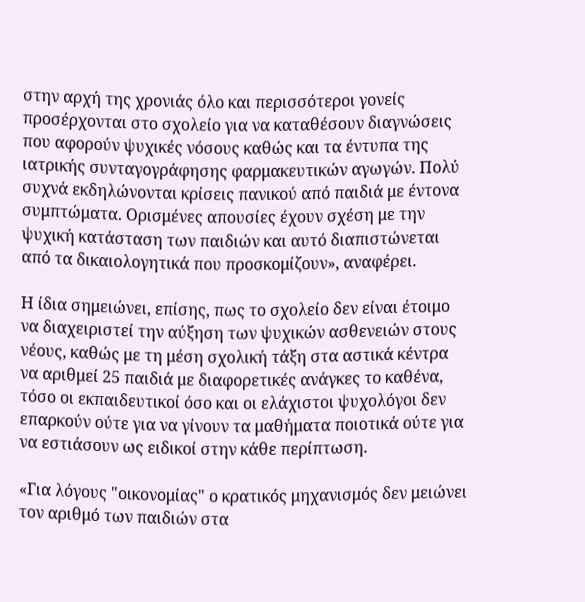στην αρχή της χρονιάς όλο και περισσότεροι γονείς προσέρχονται στο σχολείο για να καταθέσουν διαγνώσεις που αφορούν ψυχικές νόσους καθώς και τα έντυπα της ιατρικής συνταγογράφησης φαρμακευτικών αγωγών. Πολύ συχνά εκδηλώνονται κρίσεις πανικού από παιδιά με έντονα συμπτώματα. Ορισμένες απουσίες έχουν σχέση με την ψυχική κατάσταση των παιδιών και αυτό διαπιστώνεται από τα δικαιολογητικά που προσκομίζουν», αναφέρει.

Η ίδια σημειώνει, επίσης, πως το σχολείο δεν είναι έτοιμο να διαχειριστεί την αύξηση των ψυχικών ασθενειών στους νέους, καθώς με τη μέση σχολική τάξη στα αστικά κέντρα να αριθμεί 25 παιδιά με διαφορετικές ανάγκες το καθένα, τόσο οι εκπαιδευτικοί όσο και οι ελάχιστοι ψυχολόγοι δεν επαρκούν ούτε για να γίνουν τα μαθήματα ποιοτικά ούτε για να εστιάσουν ως ειδικοί στην κάθε περίπτωση.

«Για λόγους "οικονομίας" ο κρατικός μηχανισμός δεν μειώνει τον αριθμό των παιδιών στα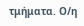τμήματα. Ο/η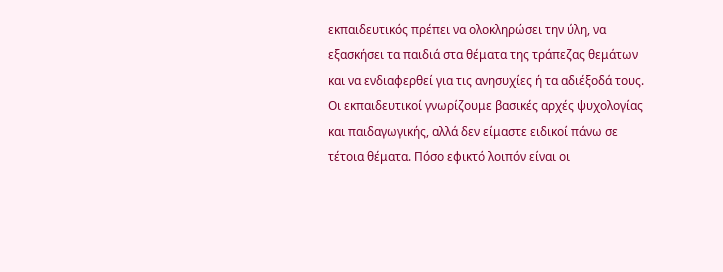εκπαιδευτικός πρέπει να ολοκληρώσει την ύλη, να εξασκήσει τα παιδιά στα θέματα της τράπεζας θεμάτων και να ενδιαφερθεί για τις ανησυχίες ή τα αδιέξοδά τους. Οι εκπαιδευτικοί γνωρίζουμε βασικές αρχές ψυχολογίας και παιδαγωγικής, αλλά δεν είμαστε ειδικοί πάνω σε τέτοια θέματα. Πόσο εφικτό λοιπόν είναι οι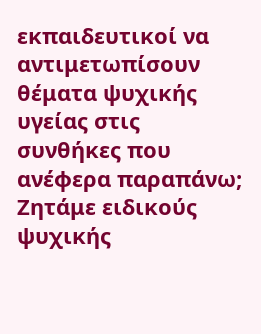εκπαιδευτικοί να αντιμετωπίσουν θέματα ψυχικής υγείας στις συνθήκες που ανέφερα παραπάνω; Ζητάμε ειδικούς ψυχικής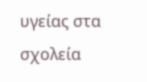υγείας στα σχολεία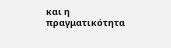και η πραγματικότητα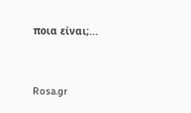ποια είναι;...



Rosa.gr